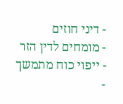- דיני חוזים
- מומחים לדין הזר
- ייפוי כוח מתמשך
-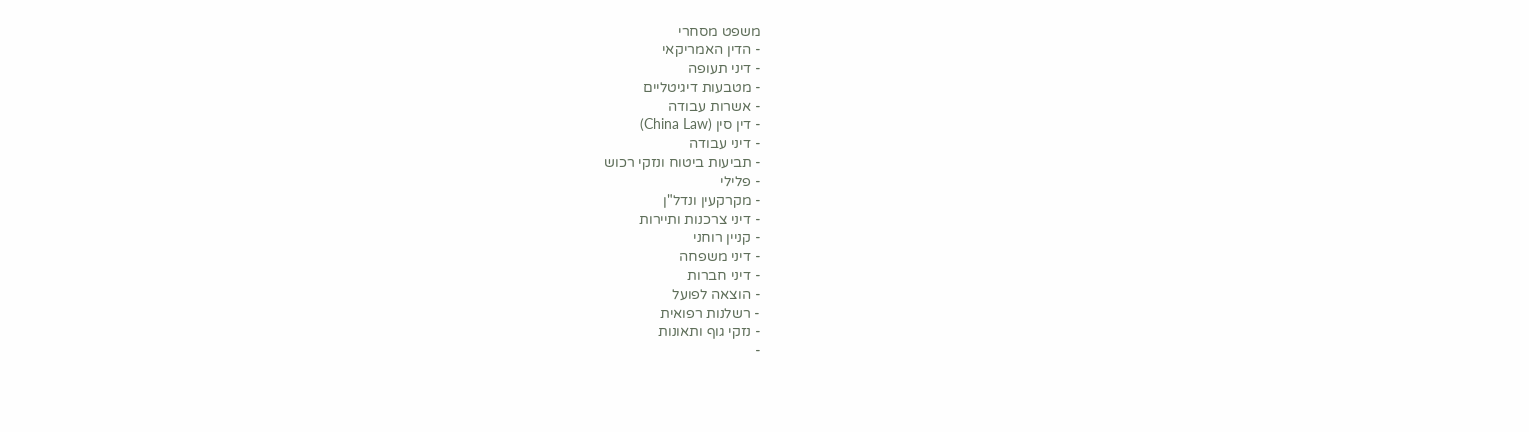משפט מסחרי
- הדין האמריקאי
- דיני תעופה
- מטבעות דיגיטליים
- אשרות עבודה
- דין סין (China Law)
- דיני עבודה
- תביעות ביטוח ונזקי רכוש
- פלילי
- מקרקעין ונדל"ן
- דיני צרכנות ותיירות
- קניין רוחני
- דיני משפחה
- דיני חברות
- הוצאה לפועל
- רשלנות רפואית
- נזקי גוף ותאונות
-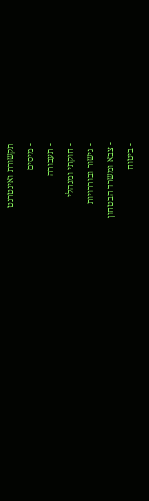תקשורת ואינטרנט
- מיסים
- תעבורה
- חוקתי ומנהלי
- גישור ובוררויות
- צבא ומשרד הבטחון
- ביטוח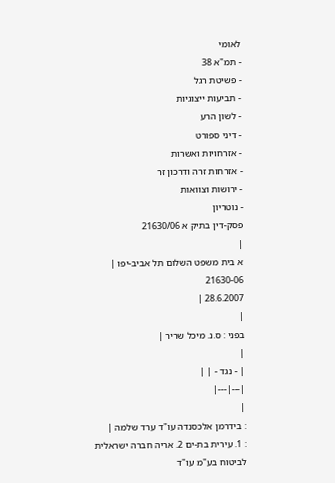לאומי
- תמ"א 38
- פשיטת רגל
- תביעות ייצוגיות
- לשון הרע
- דיני ספורט
- אזרחויות ואשרות
- אזרחות זרה ודרכון זר
- ירושות וצוואות
- נוטריון
פסק-דין בתיק א 21630/06
|
א בית משפט השלום תל אביב-יפו |
21630-06
28.6.2007 |
|
בפני : ס.נ. מיכל שריר |
|
| - נגד - | |
|---|---|
|
: בידרמן אלכסנדה עו"ד ערד שלמה |
: 1. עירית בת-ים 2. אריה חברה ישראלית לביטוח בע"מ עו"ד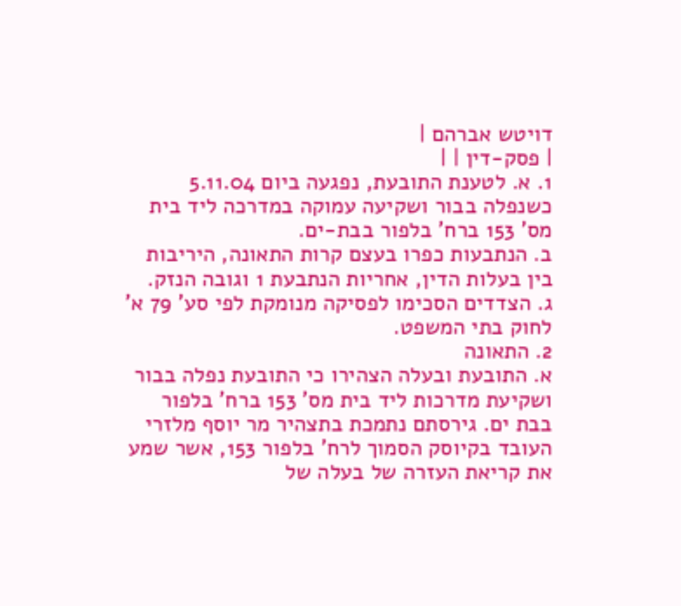דויטש אברהם |
| פסק-דין | |
1. א. לטענת התובעת, נפגעה ביום 5.11.04 כשנפלה בבור ושקיעה עמוקה במדרכה ליד בית מס' 153 ברח' בלפור בבת-ים.
ב. הנתבעות כפרו בעצם קרות התאונה, היריבות בין בעלות הדין, אחריות הנתבעת 1 וגובה הנזק.
ג. הצדדים הסכימו לפסיקה מנומקת לפי סע' 79 א' לחוק בתי המשפט.
2. התאונה
א. התובעת ובעלה הצהירו כי התובעת נפלה בבור ושקיעת מדרכות ליד בית מס' 153 ברח' בלפור בבת ים. גירסתם נתמכת בתצהיר מר יוסף מלזרי העובד בקיוסק הסמוך לרח' בלפור 153, אשר שמע את קריאת העזרה של בעלה של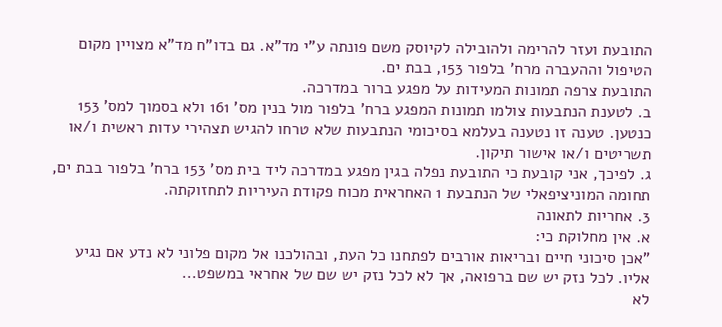התובעת ועזר להרימה ולהובילה לקיוסק משם פונתה ע"י מד"א. גם בדו"ח מד"א מצויין מקום הטיפול וההעברה מרח' בלפור 153, בבת ים.
התובעת צרפה תמונות המעידות על מפגע ברור במדרכה.
ב. לטענת הנתבעות צולמו תמונות המפגע ברח' בלפור מול בנין מס' 161 ולא בסמוך למס' 153 כנטען. טענה זו נטענה בעלמא בסיכומי הנתבעות שלא טרחו להגיש תצהירי עדות ראשית ו/או תשריטים ו/או אישור תיקון.
ג. לפיכך, אני קובעת כי התובעת נפלה בגין מפגע במדרכה ליד בית מס' 153 ברח' בלפור בבת ים, תחומה המוניציפאלי של הנתבעת 1 האחראית מכוח פקודת העיריות לתחזוקתה.
3. אחריות לתאונה
א. אין מחלוקת כי:
"אכן סיכוני חיים ובריאות אורבים לפתחנו כל העת, ובהולכנו אל מקום פלוני לא נדע אם נגיע אליו. לכל נזק יש שם ברפואה, אך לא לכל נזק יש שם של אחראי במשפט...
לא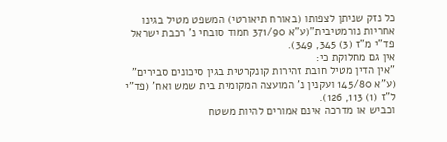כל נזק שניתן לצפותו (באורח תיאורטי) המשפט מטיל בגינו אחריות נורמטיבית"(ע"א 371/90 חמוד סובחי נ' רכבת ישראל פד"י מ"ז (3) 345, 349).
אין גם מחלוקת כי:
"אין הדין מטיל חובת זהירות קונקרטית בגין סיכונים סבירים" (ע"א 145/80 ועקנין נ' המועצה המקומית בית שמש ואח' (פד"י ל"ז (1) 113, 126).
וכביש או מדרכה אינם אמורים להיות משטח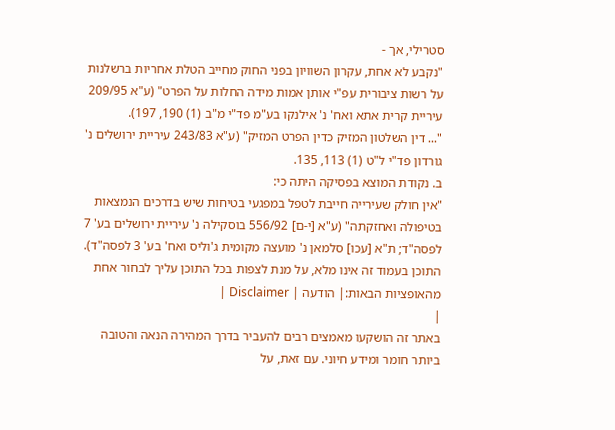סטרילי, אך -
"נקבע לא אחת, עקרון השוויון בפני החוק מחייב הטלת אחריות ברשלנות על רשות ציבורית עפ"י אותן אמות מידה החלות על הפרט" (ע"א 209/95 עיריית קרית אתא ואח' נ' אילנקו בע"מ פד"י מ"ב (1) 190, 197).
"... דין השלטון המזיק כדין הפרט המזיק" (ע"א 243/83 עיריית ירושלים נ' גורדון פד"י ל"ט (1) 113, 135.
ב. נקודת המוצא בפסיקה היתה כי:
"אין חולק שעירייה חייבת לטפל במפגעי בטיחות שיש בדרכים הנמצאות בטיפולה ואחזקתה" (ע"א [י-ם] 556/92 בוסקילה נ' עיריית ירושלים בע' 7 לפסה"ד; ת"א [עכו] סלמאן נ' מועצה מקומית ג'וליס ואח' בע' 3 לפסה"ד).
התוכן בעמוד זה אינו מלא, על מנת לצפות בכל התוכן עליך לבחור אחת מהאופציות הבאות:| הודעה | Disclaimer |
|
באתר זה הושקעו מאמצים רבים להעביר בדרך המהירה הנאה והטובה ביותר חומר ומידע חיוני. עם זאת, על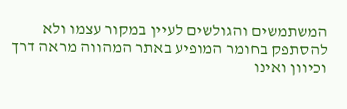המשתמשים והגולשים לעיין במקור עצמו ולא להסתפק בחומר המופיע באתר המהווה מראה דרך וכיוון ואינו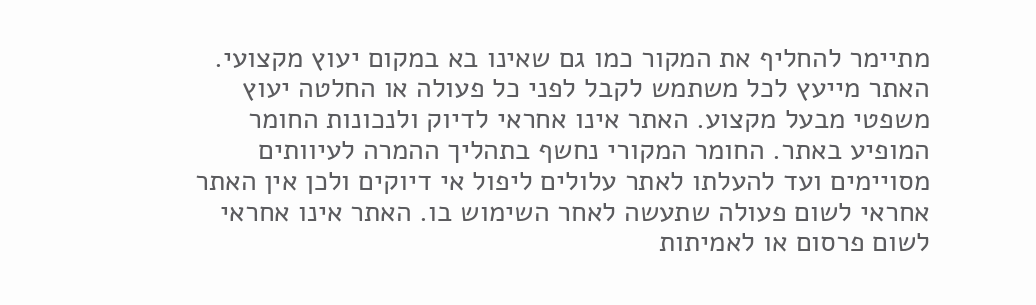מתיימר להחליף את המקור כמו גם שאינו בא במקום יעוץ מקצועי. האתר מייעץ לכל משתמש לקבל לפני כל פעולה או החלטה יעוץ משפטי מבעל מקצוע. האתר אינו אחראי לדיוק ולנכונות החומר המופיע באתר. החומר המקורי נחשף בתהליך ההמרה לעיוותים מסויימים ועד להעלתו לאתר עלולים ליפול אי דיוקים ולכן אין האתר אחראי לשום פעולה שתעשה לאחר השימוש בו. האתר אינו אחראי לשום פרסום או לאמיתות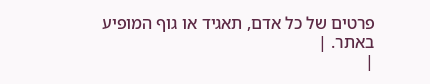פרטים של כל אדם, תאגיד או גוף המופיע באתר. |
|